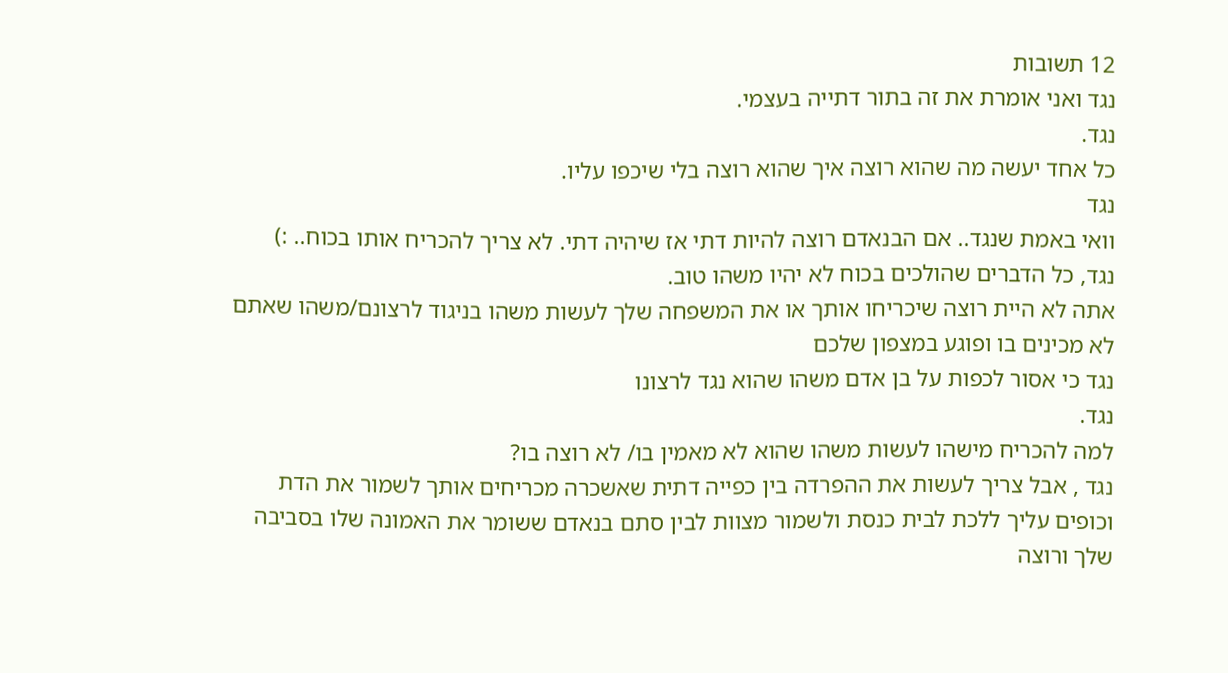12 תשובות
נגד ואני אומרת את זה בתור דתייה בעצמי.
נגד.
כל אחד יעשה מה שהוא רוצה איך שהוא רוצה בלי שיכפו עליו.
נגד
וואי באמת שנגד.. אם הבנאדם רוצה להיות דתי אז שיהיה דתי. לא צריך להכריח אותו בכוח.. :)
נגד, כל הדברים שהולכים בכוח לא יהיו משהו טוב.
אתה לא היית רוצה שיכריחו אותך או את המשפחה שלך לעשות משהו בניגוד לרצונם/משהו שאתם לא מכינים בו ופוגע במצפון שלכם
נגד כי אסור לכפות על בן אדם משהו שהוא נגד לרצונו
נגד.
למה להכריח מישהו לעשות משהו שהוא לא מאמין בו/ לא רוצה בו?
נגד , אבל צריך לעשות את ההפרדה בין כפייה דתית שאשכרה מכריחים אותך לשמור את הדת וכופים עליך ללכת לבית כנסת ולשמור מצוות לבין סתם בנאדם ששומר את האמונה שלו בסביבה שלך ורוצה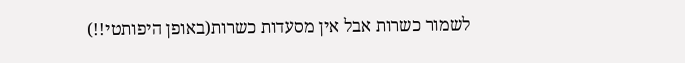לשמור כשרות אבל אין מסעדות כשרות(באופן היפותטי!!)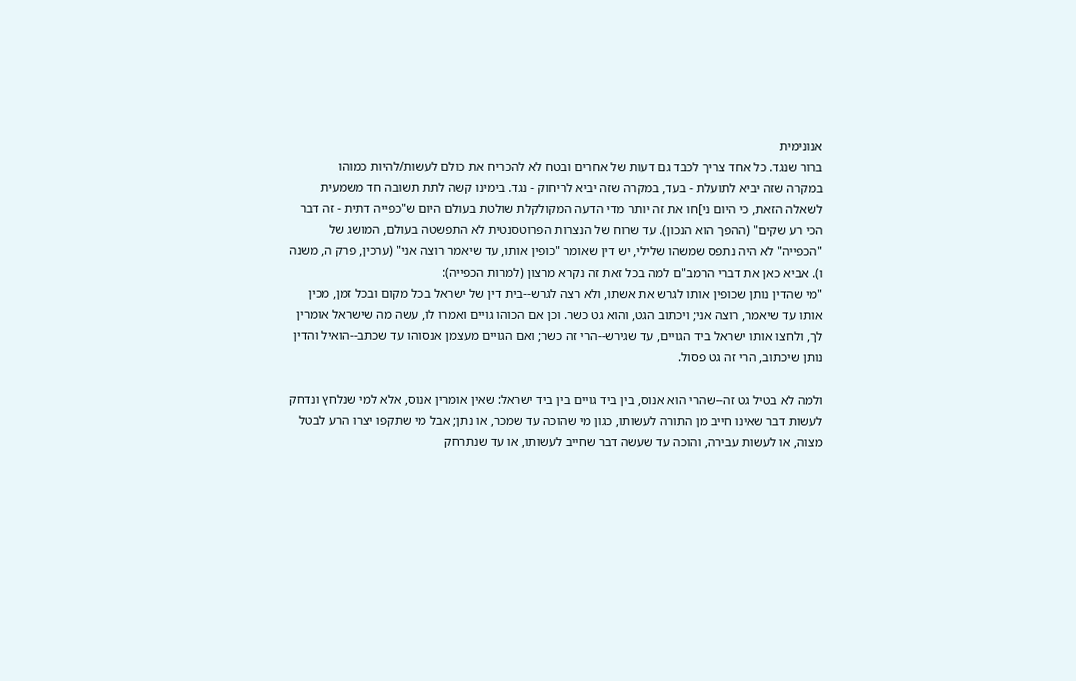אנונימית
ברור שנגד. כל אחד צריך לכבד גם דעות של אחרים ובטח לא להכריח את כולם לעשות/להיות כמוהו
במקרה שזה יביא לתועלת - בעד, במקרה שזה יביא לריחוק - נגד. בימינו קשה לתת תשובה חד משמעית לשאלה הזאת, כי היום ני]חו את זה יותר מדי הדעה המקולקלת שולטת בעולם היום ש"כפייה דתית - זה דבר הכי רע שקים" (ההפך הוא הנכון). עד שרוח של הנצרות הפרוטסנטית לא התפשטה בעולם, המושג של "הכפייה" לא היה נתפס שמשהו שלילי, יש דין שאומר "כופין אותו, עד שיאמר רוצה אני" (ערכין, פרק ה, משנה ו). אביא כאן את דברי הרמב"ם למה בכל זאת זה נקרא מרצון (למרות הכפייה):
"מי שהדין נותן שכופין אותו לגרש את אשתו, ולא רצה לגרש--בית דין של ישראל בכל מקום ובכל זמן, מכין אותו עד שיאמר, רוצה אני; ויכתוב הגט, והוא גט כשר. וכן אם הכוהו גויים ואמרו לו, עשה מה שישראל אומרין לך, ולחצו אותו ישראל ביד הגויים, עד שגירש--הרי זה כשר; ואם הגויים מעצמן אנסוהו עד שכתב--הואיל והדין נותן שיכתוב, הרי זה גט פסול.

ולמה לא בטיל גט זה--שהרי הוא אנוס, בין ביד גויים בין ביד ישראל: שאין אומרין אנוס, אלא למי שנלחץ ונדחק לעשות דבר שאינו חייב מן התורה לעשותו, כגון מי שהוכה עד שמכר, או נתן; אבל מי שתקפו יצרו הרע לבטל מצוה, או לעשות עבירה, והוכה עד שעשה דבר שחייב לעשותו, או עד שנתרחק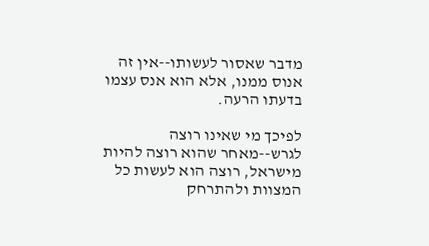מדבר שאסור לעשותו--אין זה אנוס ממנו, אלא הוא אנס עצמו בדעתו הרעה.

לפיכך מי שאינו רוצה לגרש--מאחר שהוא רוצה להיות מישראל, רוצה הוא לעשות כל המצוות ולהתרחק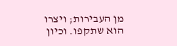מן העבירות; ויצרו הוא שתקפו. וכיון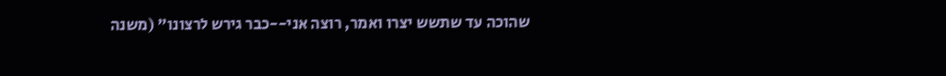שהוכה עד שתשש יצרו ואמר, רוצה אני--כבר גירש לרצונו" (משנה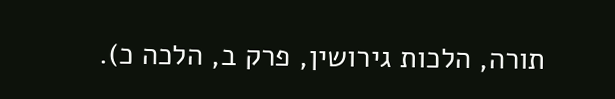תורה, הלכות גירושין, פרק ב, הלכה כ).